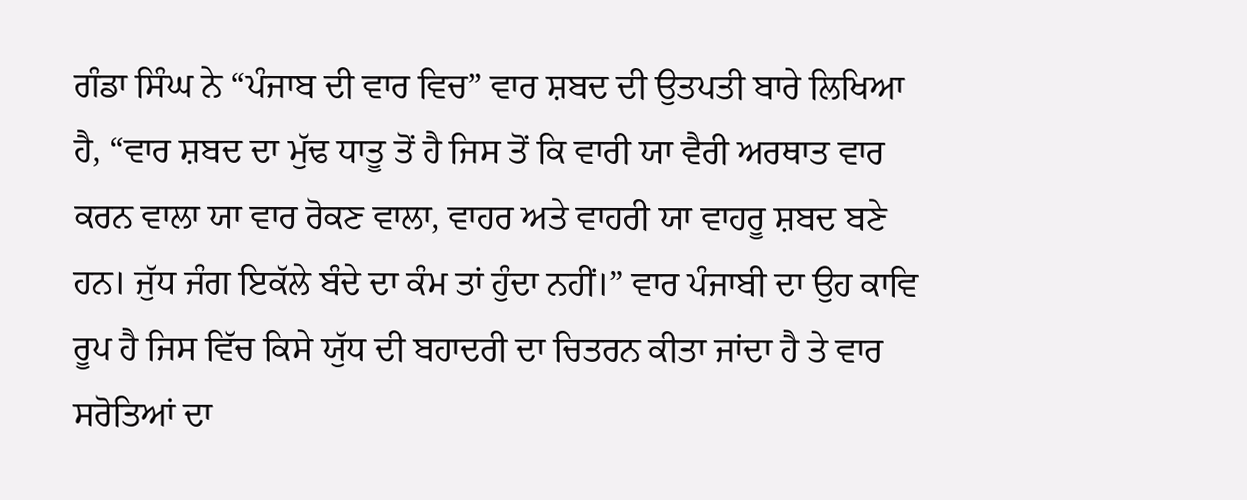ਗੰਡਾ ਸਿੰਘ ਨੇ “ਪੰਜਾਬ ਦੀ ਵਾਰ ਵਿਚ” ਵਾਰ ਸ਼ਬਦ ਦੀ ਉਤਪਤੀ ਬਾਰੇ ਲਿਖਿਆ ਹੈ, “ਵਾਰ ਸ਼ਬਦ ਦਾ ਮੁੱਢ ਧਾਤੂ ਤੋਂ ਹੈ ਜਿਸ ਤੋਂ ਕਿ ਵਾਰੀ ਯਾ ਵੈਰੀ ਅਰਥਾਤ ਵਾਰ ਕਰਨ ਵਾਲਾ ਯਾ ਵਾਰ ਰੋਕਣ ਵਾਲਾ, ਵਾਹਰ ਅਤੇ ਵਾਹਰੀ ਯਾ ਵਾਹਰੂ ਸ਼ਬਦ ਬਣੇ ਹਨ। ਜੁੱਧ ਜੰਗ ਇਕੱਲੇ ਬੰਦੇ ਦਾ ਕੰਮ ਤਾਂ ਹੁੰਦਾ ਨਹੀਂ।” ਵਾਰ ਪੰਜਾਬੀ ਦਾ ਉਹ ਕਾਵਿ ਰੂਪ ਹੈ ਜਿਸ ਵਿੱਚ ਕਿਸੇ ਯੁੱਧ ਦੀ ਬਹਾਦਰੀ ਦਾ ਚਿਤਰਨ ਕੀਤਾ ਜਾਂਦਾ ਹੈ ਤੇ ਵਾਰ ਸਰੋਤਿਆਂ ਦਾ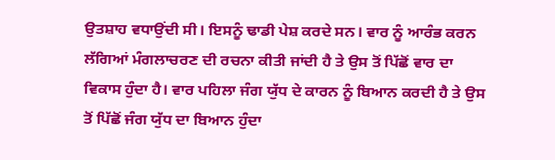ਉਤਸ਼ਾਹ ਵਧਾਉਂਦੀ ਸੀ। ਇਸਨੂੰ ਢਾਡੀ ਪੇਸ਼ ਕਰਦੇ ਸਨ। ਵਾਰ ਨੂੰ ਆਰੰਭ ਕਰਨ ਲੱਗਿਆਂ ਮੰਗਲਾਚਰਣ ਦੀ ਰਚਨਾ ਕੀਤੀ ਜਾਂਦੀ ਹੈ ਤੇ ਉਸ ਤੋਂ ਪਿੱਛੋਂ ਵਾਰ ਦਾ ਵਿਕਾਸ ਹੁੰਦਾ ਹੈ। ਵਾਰ ਪਹਿਲਾ ਜੰਗ ਯੁੱਧ ਦੇ ਕਾਰਨ ਨੂੰ ਬਿਆਨ ਕਰਦੀ ਹੈ ਤੇ ਉਸ ਤੋਂ ਪਿੱਛੋਂ ਜੰਗ ਯੁੱਧ ਦਾ ਬਿਆਨ ਹੁੰਦਾ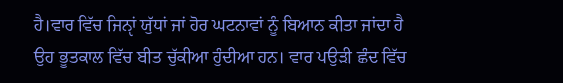ਹੈ।ਵਾਰ ਵਿੱਚ ਜਿਨੵਾਂ ਯੁੱਧਾਂ ਜਾਂ ਹੋਰ ਘਟਨਾਵਾਂ ਨੂੰ ਬਿਆਨ ਕੀਤਾ ਜਾਂਦਾ ਹੈ ਉਹ ਭੂਤਕਾਲ ਵਿੱਚ ਬੀਤ ਚੁੱਕੀਆ ਹੁੰਦੀਆ ਹਨ। ਵਾਰ ਪਉੜੀ ਛੰਦ ਵਿੱਚ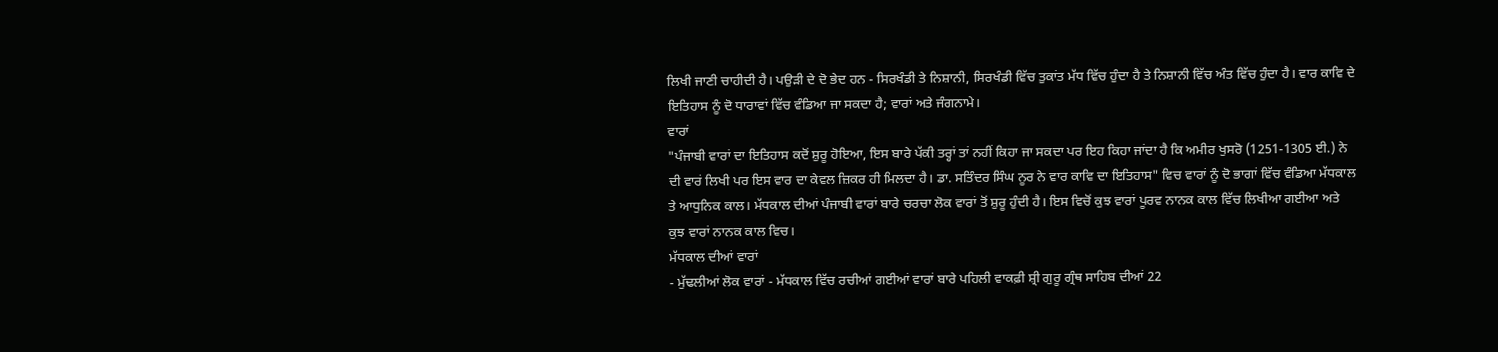ਲਿਖੀ ਜਾਣੀ ਚਾਹੀਦੀ ਹੈ। ਪਉੜੀ ਦੇ ਦੋ ਭੇਦ ਹਨ - ਸਿਰਖੰਡੀ ਤੇ ਨਿਸ਼ਾਨੀ, ਸਿਰਖੰਡੀ ਵਿੱਚ ਤੁਕਾਂਤ ਮੱਧ ਵਿੱਚ ਹੁੰਦਾ ਹੈ ਤੇ ਨਿਸ਼ਾਨੀ ਵਿੱਚ ਅੰਤ ਵਿੱਚ ਹੁੰਦਾ ਹੈ। ਵਾਰ ਕਾਵਿ ਦੇ ਇਤਿਹਾਸ ਨੂੰ ਦੋ ਧਾਰਾਵਾਂ ਵਿੱਚ ਵੰਡਿਆ ਜਾ ਸਕਦਾ ਹੈ; ਵਾਰਾਂ ਅਤੇ ਜੰਗਨਾਮੇ।
ਵਾਰਾਂ
"ਪੰਜਾਬੀ ਵਾਰਾਂ ਦਾ ਇਤਿਹਾਸ ਕਦੋਂ ਸ਼ੁਰੂ ਹੋਇਆ, ਇਸ ਬਾਰੇ ਪੱਕੀ ਤਰ੍ਹਾਂ ਤਾਂ ਨਹੀਂ ਕਿਹਾ ਜਾ ਸਕਦਾ ਪਰ ਇਹ ਕਿਹਾ ਜਾਂਦਾ ਹੈ ਕਿ ਅਮੀਰ ਖੁਸਰੋ (1251-1305 ਈ.) ਨੇ ਦੀ ਵਾਰਂ ਲਿਖੀ ਪਰ ਇਸ ਵਾਰ ਦਾ ਕੇਵਲ ਜ਼ਿਕਰ ਹੀ ਮਿਲਦਾ ਹੈ। ਡਾ. ਸਤਿੰਦਰ ਸਿੰਘ ਨੂਰ ਨੇ ਵਾਰ ਕਾਵਿ ਦਾ ਇਤਿਹਾਸ" ਵਿਚ ਵਾਰਾਂ ਨੂੰ ਦੋ ਭਾਗਾਂ ਵਿੱਚ ਵੰਡਿਆ ਮੱਧਕਾਲ ਤੇ ਆਧੁਨਿਕ ਕਾਲ। ਮੱਧਕਾਲ ਦੀਆਂ ਪੰਜਾਬੀ ਵਾਰਾਂ ਬਾਰੇ ਚਰਚਾ ਲੋਕ ਵਾਰਾਂ ਤੋਂ ਸ਼ੁਰੂ ਹੁੰਦੀ ਹੈ। ਇਸ ਵਿਚੋਂ ਕੁਝ ਵਾਰਾਂ ਪੂਰਵ ਨਾਨਕ ਕਾਲ ਵਿੱਚ ਲਿਖੀਆ ਗਈਆ ਅਤੇ ਕੁਝ ਵਾਰਾਂ ਨਾਨਕ ਕਾਲ ਵਿਚ।
ਮੱਧਕਾਲ ਦੀਆਂ ਵਾਰਾਂ
- ਮੁੱਢਲੀਆਂ ਲੋਕ ਵਾਰਾਂ - ਮੱਧਕਾਲ ਵਿੱਚ ਰਚੀਆਂ ਗਈਆਂ ਵਾਰਾਂ ਬਾਰੇ ਪਹਿਲੀ ਵਾਕਫ਼ੀ ਸ਼੍ਰੀ ਗੁਰੂ ਗ੍ਰੰਥ ਸਾਹਿਬ ਦੀਆਂ 22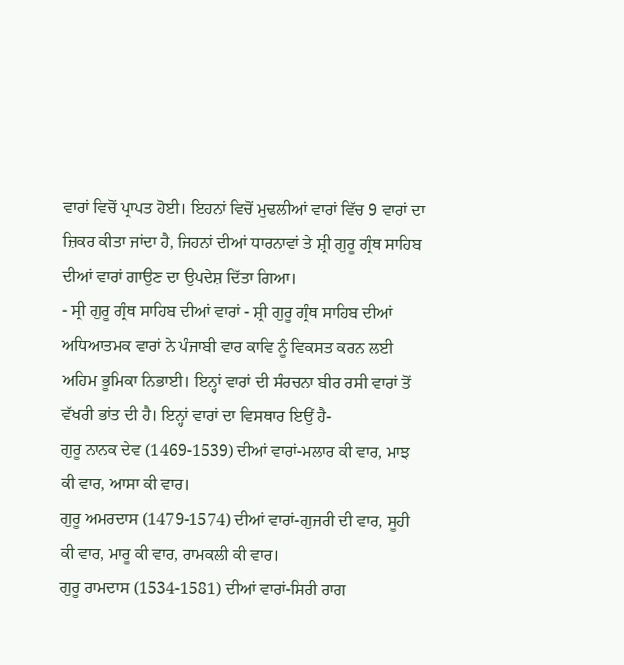ਵਾਰਾਂ ਵਿਚੋਂ ਪ੍ਰਾਪਤ ਹੋਈ। ਇਹਨਾਂ ਵਿਚੋਂ ਮੁਢਲੀਆਂ ਵਾਰਾਂ ਵਿੱਚ 9 ਵਾਰਾਂ ਦਾ ਜ਼ਿਕਰ ਕੀਤਾ ਜਾਂਦਾ ਹੈ, ਜਿਹਨਾਂ ਦੀਆਂ ਧਾਰਨਾਵਾਂ ਤੇ ਸ਼੍ਰੀ ਗੁਰੂ ਗ੍ਰੰਥ ਸਾਹਿਬ ਦੀਆਂ ਵਾਰਾਂ ਗਾਉਣ ਦਾ ਉਪਦੇਸ਼ ਦਿੱਤਾ ਗਿਆ।
- ਸ੍ਰੀ ਗੁਰੂ ਗ੍ਰੰਥ ਸਾਹਿਬ ਦੀਆਂ ਵਾਰਾਂ - ਸ਼੍ਰੀ ਗੁਰੂ ਗ੍ਰੰਥ ਸਾਹਿਬ ਦੀਆਂ ਅਧਿਆਤਮਕ ਵਾਰਾਂ ਨੇ ਪੰਜਾਬੀ ਵਾਰ ਕਾਵਿ ਨੂੰ ਵਿਕਸਤ ਕਰਨ ਲਈ ਅਹਿਮ ਭੂਮਿਕਾ ਨਿਭਾਈ। ਇਨ੍ਹਾਂ ਵਾਰਾਂ ਦੀ ਸੰਰਚਨਾ ਬੀਰ ਰਸੀ ਵਾਰਾਂ ਤੋਂ ਵੱਖਰੀ ਭਾਂਤ ਦੀ ਹੈ। ਇਨ੍ਹਾਂ ਵਾਰਾਂ ਦਾ ਵਿਸਥਾਰ ਇਉਂ ਹੈ-
ਗੁਰੂ ਨਾਨਕ ਦੇਵ (1469-1539) ਦੀਆਂ ਵਾਰਾਂ-ਮਲਾਰ ਕੀ ਵਾਰ, ਮਾਝ ਕੀ ਵਾਰ, ਆਸਾ ਕੀ ਵਾਰ।
ਗੁਰੂ ਅਮਰਦਾਸ (1479-1574) ਦੀਆਂ ਵਾਰਾਂ-ਗੁਜਰੀ ਦੀ ਵਾਰ, ਸੂਹੀ ਕੀ ਵਾਰ, ਮਾਰੂ ਕੀ ਵਾਰ, ਰਾਮਕਲੀ ਕੀ ਵਾਰ।
ਗੁਰੂ ਰਾਮਦਾਸ (1534-1581) ਦੀਆਂ ਵਾਰਾਂ-ਸਿਰੀ ਰਾਗ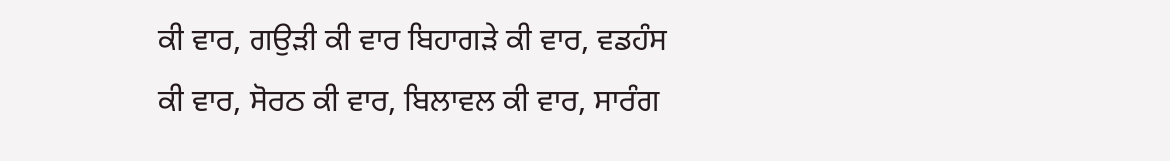ਕੀ ਵਾਰ, ਗਉੜੀ ਕੀ ਵਾਰ ਬਿਹਾਗੜੇ ਕੀ ਵਾਰ, ਵਡਹੰਸ ਕੀ ਵਾਰ, ਸੋਰਠ ਕੀ ਵਾਰ, ਬਿਲਾਵਲ ਕੀ ਵਾਰ, ਸਾਰੰਗ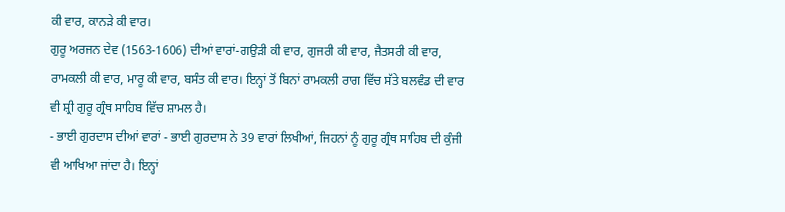ਕੀ ਵਾਰ, ਕਾਨੜੇ ਕੀ ਵਾਰ।
ਗੁਰੂ ਅਰਜਨ ਦੇਵ (1563-1606) ਦੀਆਂ ਵਾਰਾਂ-ਗਉੜੀ ਕੀ ਵਾਰ, ਗੁਜਰੀ ਕੀ ਵਾਰ, ਜੈਤਸਰੀ ਕੀ ਵਾਰ, ਰਾਮਕਲੀ ਕੀ ਵਾਰ, ਮਾਰੂ ਕੀ ਵਾਰ, ਬਸੰਤ ਕੀ ਵਾਰ। ਇਨ੍ਹਾਂ ਤੋਂ ਬਿਨਾਂ ਰਾਮਕਲੀ ਰਾਗ ਵਿੱਚ ਸੱਤੇ ਬਲਵੰਡ ਦੀ ਵਾਰ ਵੀ ਸ਼੍ਰੀ ਗੁਰੂ ਗ੍ਰੰਥ ਸਾਹਿਬ ਵਿੱਚ ਸ਼ਾਮਲ ਹੈ।
- ਭਾਈ ਗੁਰਦਾਸ ਦੀਆਂ ਵਾਰਾਂ - ਭਾਈ ਗੁਰਦਾਸ ਨੇ 39 ਵਾਰਾਂ ਲਿਖੀਆਂ, ਜਿਹਨਾਂ ਨੂੰ ਗੁਰੂ ਗ੍ਰੰਥ ਸਾਹਿਬ ਦੀ ਕੁੰਜੀ ਵੀ ਆਖਿਆ ਜਾਂਦਾ ਹੈ। ਇਨ੍ਹਾਂ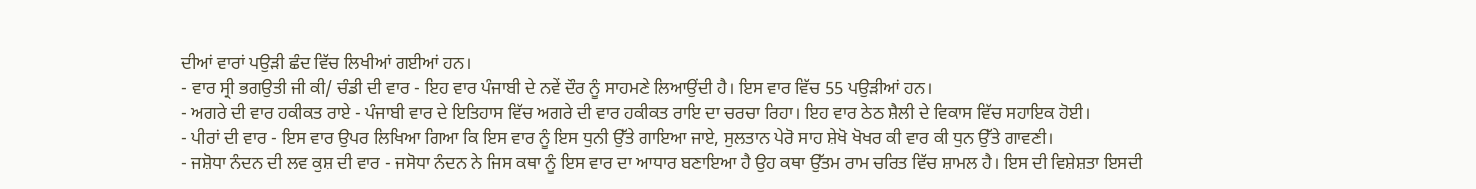ਦੀਆਂ ਵਾਰਾਂ ਪਉੜੀ ਛੰਦ ਵਿੱਚ ਲਿਖੀਆਂ ਗਈਆਂ ਹਨ।
- ਵਾਰ ਸ੍ਰੀ ਭਗਉਤੀ ਜੀ ਕੀ/ ਚੰਡੀ ਦੀ ਵਾਰ - ਇਹ ਵਾਰ ਪੰਜਾਬੀ ਦੇ ਨਵੇਂ ਦੌਰ ਨੂੰ ਸਾਹਮਣੇ ਲਿਆਉਂਦੀ ਹੈ। ਇਸ ਵਾਰ ਵਿੱਚ 55 ਪਉੜੀਆਂ ਹਨ।
- ਅਗਰੇ ਦੀ ਵਾਰ ਹਕੀਕਤ ਰਾਏ - ਪੰਜਾਬੀ ਵਾਰ ਦੇ ਇਤਿਹਾਸ ਵਿੱਚ ਅਗਰੇ ਦੀ ਵਾਰ ਹਕੀਕਤ ਰਾਇ ਦਾ ਚਰਚਾ ਰਿਹਾ। ਇਹ ਵਾਰ ਠੇਠ ਸ਼ੈਲੀ ਦੇ ਵਿਕਾਸ ਵਿੱਚ ਸਹਾਇਕ ਹੋਈ।
- ਪੀਰਾਂ ਦੀ ਵਾਰ - ਇਸ ਵਾਰ ਉਪਰ ਲਿਖਿਆ ਗਿਆ ਕਿ ਇਸ ਵਾਰ ਨੂੰ ਇਸ ਧੁਨੀ ਉੱਤੇ ਗਾਇਆ ਜਾਏ, ਸੁਲਤਾਨ ਪੇਰੋ ਸਾਹ ਸ਼ੇਖੋ ਖੋਖਰ ਕੀ ਵਾਰ ਕੀ ਧੁਨ ਉੱਤੇ ਗਾਵਣੀ।
- ਜਸ਼ੋਧਾ ਨੰਦਨ ਦੀ ਲਵ ਕੁਸ਼ ਦੀ ਵਾਰ - ਜਸੋਧਾ ਨੰਦਨ ਨੇ ਜਿਸ ਕਥਾ ਨੂੰ ਇਸ ਵਾਰ ਦਾ ਆਧਾਰ ਬਣਾਇਆ ਹੈ ਉਹ ਕਥਾ ਉੱਤਮ ਰਾਮ ਚਰਿਤ ਵਿੱਚ ਸ਼ਾਮਲ ਹੈ। ਇਸ ਦੀ ਵਿਸ਼ੇਸ਼ਤਾ ਇਸਦੀ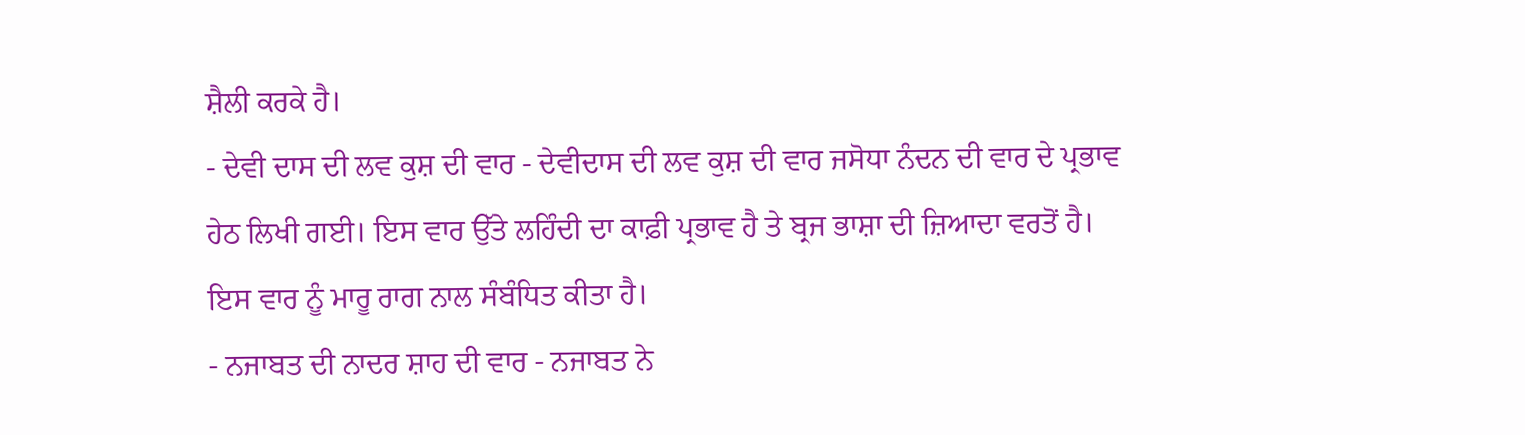ਸ਼ੈਲੀ ਕਰਕੇ ਹੈ।
- ਦੇਵੀ ਦਾਸ ਦੀ ਲਵ ਕੁਸ਼ ਦੀ ਵਾਰ - ਦੇਵੀਦਾਸ ਦੀ ਲਵ ਕੁਸ਼ ਦੀ ਵਾਰ ਜਸੋਧਾ ਨੰਦਨ ਦੀ ਵਾਰ ਦੇ ਪ੍ਰਭਾਵ ਹੇਠ ਲਿਖੀ ਗਈ। ਇਸ ਵਾਰ ਉੱਤੇ ਲਹਿੰਦੀ ਦਾ ਕਾਫ਼ੀ ਪ੍ਰਭਾਵ ਹੈ ਤੇ ਬ੍ਰਜ ਭਾਸ਼ਾ ਦੀ ਜ਼ਿਆਦਾ ਵਰਤੋਂ ਹੈ। ਇਸ ਵਾਰ ਨੂੰ ਮਾਰੂ ਰਾਗ ਨਾਲ ਸੰਬੰਧਿਤ ਕੀਤਾ ਹੈ।
- ਨਜਾਬਤ ਦੀ ਨਾਦਰ ਸ਼ਾਹ ਦੀ ਵਾਰ - ਨਜਾਬਤ ਨੇ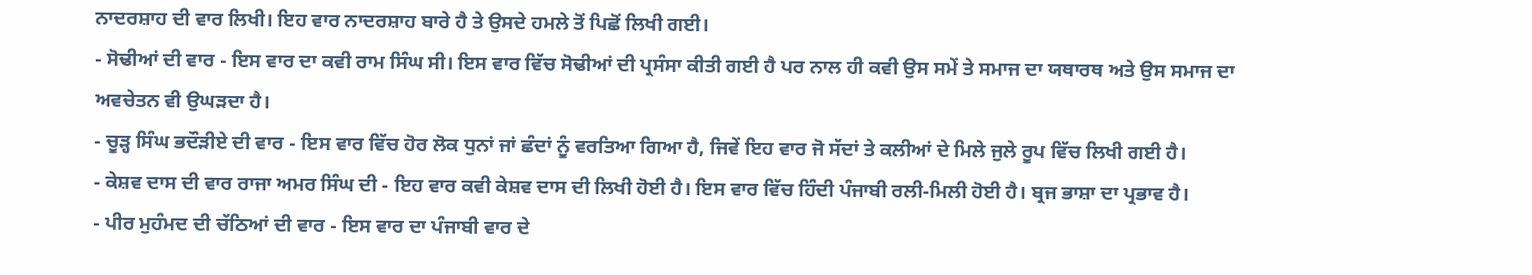ਨਾਦਰਸ਼ਾਹ ਦੀ ਵਾਰ ਲਿਖੀ। ਇਹ ਵਾਰ ਨਾਦਰਸ਼ਾਹ ਬਾਰੇ ਹੈ ਤੇ ਉਸਦੇ ਹਮਲੇ ਤੋਂ ਪਿਛੋਂ ਲਿਖੀ ਗਈ।
- ਸੋਢੀਆਂ ਦੀ ਵਾਰ - ਇਸ ਵਾਰ ਦਾ ਕਵੀ ਰਾਮ ਸਿੰਘ ਸੀ। ਇਸ ਵਾਰ ਵਿੱਚ ਸੋਢੀਆਂ ਦੀ ਪ੍ਰਸੰਸਾ ਕੀਤੀ ਗਈ ਹੈ ਪਰ ਨਾਲ ਹੀ ਕਵੀ ਉਸ ਸਮੇਂ ਤੇ ਸਮਾਜ ਦਾ ਯਥਾਰਥ ਅਤੇ ਉਸ ਸਮਾਜ ਦਾ ਅਵਚੇਤਨ ਵੀ ਉਘੜਦਾ ਹੈ।
- ਚੂੜ੍ਹ ਸਿੰਘ ਭਦੌੜੀਏ ਦੀ ਵਾਰ - ਇਸ ਵਾਰ ਵਿੱਚ ਹੋਰ ਲੋਕ ਧੁਨਾਂ ਜਾਂ ਛੰਦਾਂ ਨੂੰ ਵਰਤਿਆ ਗਿਆ ਹੈ, ਜਿਵੇਂ ਇਹ ਵਾਰ ਜੋ ਸੱਦਾਂ ਤੇ ਕਲੀਆਂ ਦੇ ਮਿਲੇ ਜੁਲੇ ਰੂਪ ਵਿੱਚ ਲਿਖੀ ਗਈ ਹੈ।
- ਕੇਸ਼ਵ ਦਾਸ ਦੀ ਵਾਰ ਰਾਜਾ ਅਮਰ ਸਿੰਘ ਦੀ - ਇਹ ਵਾਰ ਕਵੀ ਕੇਸ਼ਵ ਦਾਸ ਦੀ ਲਿਖੀ ਹੋਈ ਹੈ। ਇਸ ਵਾਰ ਵਿੱਚ ਹਿੰਦੀ ਪੰਜਾਬੀ ਰਲੀ-ਮਿਲੀ ਹੋਈ ਹੈ। ਬ੍ਰਜ ਭਾਸ਼ਾ ਦਾ ਪ੍ਰਭਾਵ ਹੈ।
- ਪੀਰ ਮੁਹੰਮਦ ਦੀ ਚੱਠਿਆਂ ਦੀ ਵਾਰ - ਇਸ ਵਾਰ ਦਾ ਪੰਜਾਬੀ ਵਾਰ ਦੇ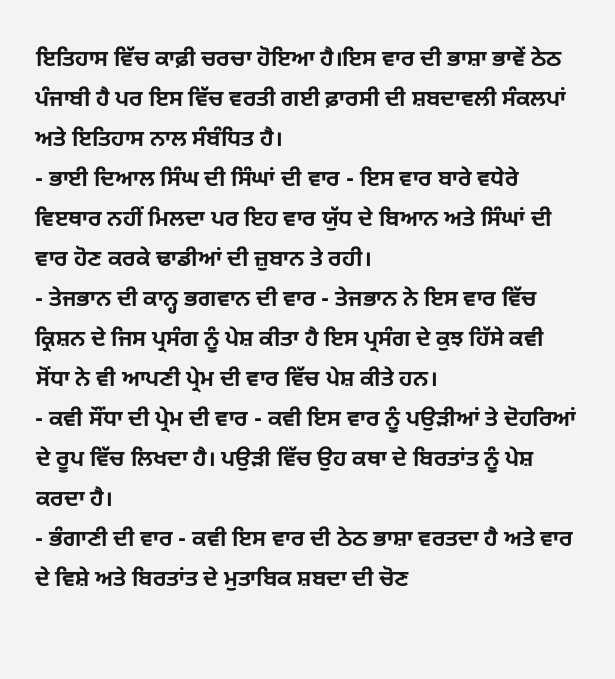ਇਤਿਹਾਸ ਵਿੱਚ ਕਾਫ਼ੀ ਚਰਚਾ ਹੋਇਆ ਹੈ।ਇਸ ਵਾਰ ਦੀ ਭਾਸ਼ਾ ਭਾਵੇਂ ਠੇਠ ਪੰਜਾਬੀ ਹੈ ਪਰ ਇਸ ਵਿੱਚ ਵਰਤੀ ਗਈ ਫ਼ਾਰਸੀ ਦੀ ਸ਼ਬਦਾਵਲੀ ਸੰਕਲਪਾਂ ਅਤੇ ਇਤਿਹਾਸ ਨਾਲ ਸੰਬੰਧਿਤ ਹੈ।
- ਭਾਈ ਦਿਆਲ ਸਿੰਘ ਦੀ ਸਿੰਘਾਂ ਦੀ ਵਾਰ - ਇਸ ਵਾਰ ਬਾਰੇ ਵਧੇਰੇ ਵਿੲਥਾਰ ਨਹੀਂ ਮਿਲਦਾ ਪਰ ਇਹ ਵਾਰ ਯੁੱਧ ਦੇ ਬਿਆਨ ਅਤੇ ਸਿੰਘਾਂ ਦੀ ਵਾਰ ਹੋਣ ਕਰਕੇ ਢਾਡੀਆਂ ਦੀ ਜ਼ੁਬਾਨ ਤੇ ਰਹੀ।
- ਤੇਜਭਾਨ ਦੀ ਕਾਨ੍ਹ ਭਗਵਾਨ ਦੀ ਵਾਰ - ਤੇਜਭਾਨ ਨੇ ਇਸ ਵਾਰ ਵਿੱਚ ਕ੍ਰਿਸ਼ਨ ਦੇ ਜਿਸ ਪ੍ਰਸੰਗ ਨੂੰ ਪੇਸ਼ ਕੀਤਾ ਹੈ ਇਸ ਪ੍ਰਸੰਗ ਦੇ ਕੁਝ ਹਿੱਸੇ ਕਵੀ ਸੋਂਧਾ ਨੇ ਵੀ ਆਪਣੀ ਪ੍ਰੇਮ ਦੀ ਵਾਰ ਵਿੱਚ ਪੇਸ਼ ਕੀਤੇ ਹਨ।
- ਕਵੀ ਸੌਂਧਾ ਦੀ ਪ੍ਰੇਮ ਦੀ ਵਾਰ - ਕਵੀ ਇਸ ਵਾਰ ਨੂੰ ਪਉੜੀਆਂ ਤੇ ਦੋਹਰਿਆਂ ਦੇ ਰੂਪ ਵਿੱਚ ਲਿਖਦਾ ਹੈ। ਪਉੜੀ ਵਿੱਚ ਉਹ ਕਥਾ ਦੇ ਬਿਰਤਾਂਤ ਨੂੰ ਪੇਸ਼ ਕਰਦਾ ਹੈ।
- ਭੰਗਾਣੀ ਦੀ ਵਾਰ - ਕਵੀ ਇਸ ਵਾਰ ਦੀ ਠੇਠ ਭਾਸ਼ਾ ਵਰਤਦਾ ਹੈ ਅਤੇ ਵਾਰ ਦੇ ਵਿਸ਼ੇ ਅਤੇ ਬਿਰਤਾਂਤ ਦੇ ਮੁਤਾਬਿਕ ਸ਼ਬਦਾ ਦੀ ਚੋਣ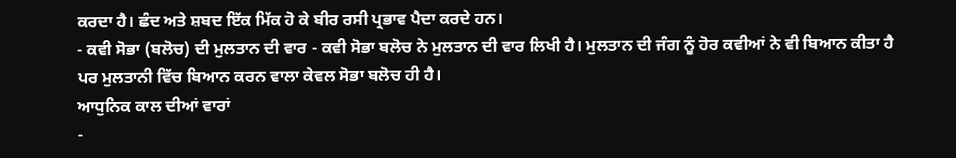ਕਰਦਾ ਹੈ। ਛੰਦ ਅਤੇ ਸ਼ਬਦ ਇੱਕ ਮਿੱਕ ਹੋ ਕੇ ਬੀਰ ਰਸੀ ਪ੍ਰਭਾਵ ਪੈਦਾ ਕਰਦੇ ਹਨ।
- ਕਵੀ ਸੋਭਾ (ਬਲੋਚ) ਦੀ ਮੁਲਤਾਨ ਦੀ ਵਾਰ - ਕਵੀ ਸੋਭਾ ਬਲੋਚ ਨੇ ਮੁਲਤਾਨ ਦੀ ਵਾਰ ਲਿਖੀ ਹੈ। ਮੁਲਤਾਨ ਦੀ ਜੰਗ ਨੂੰ ਹੋਰ ਕਵੀਆਂ ਨੇ ਵੀ ਬਿਆਨ ਕੀਤਾ ਹੈ ਪਰ ਮੁਲਤਾਨੀ ਵਿੱਚ ਬਿਆਨ ਕਰਨ ਵਾਲਾ ਕੇਵਲ ਸੋਭਾ ਬਲੋਚ ਹੀ ਹੈ।
ਆਧੁਨਿਕ ਕਾਲ ਦੀਆਂ ਵਾਰਾਂ
-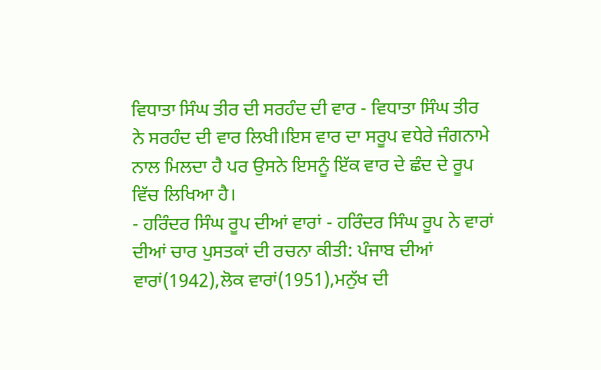ਵਿਧਾਤਾ ਸਿੰਘ ਤੀਰ ਦੀ ਸਰਹੰਦ ਦੀ ਵਾਰ - ਵਿਧਾਤਾ ਸਿੰਘ ਤੀਰ ਨੇ ਸਰਹੰਦ ਦੀ ਵਾਰ ਲਿਖੀ।ਇਸ ਵਾਰ ਦਾ ਸਰੂਪ ਵਧੇਰੇ ਜੰਗਨਾਮੇ ਨਾਲ ਮਿਲਦਾ ਹੈ ਪਰ ਉਸਨੇ ਇਸਨੂੰ ਇੱਕ ਵਾਰ ਦੇ ਛੰਦ ਦੇ ਰੂਪ ਵਿੱਚ ਲਿਖਿਆ ਹੈ।
- ਹਰਿੰਦਰ ਸਿੰਘ ਰੂਪ ਦੀਆਂ ਵਾਰਾਂ - ਹਰਿੰਦਰ ਸਿੰਘ ਰੂਪ ਨੇ ਵਾਰਾਂ ਦੀਆਂ ਚਾਰ ਪੁਸਤਕਾਂ ਦੀ ਰਚਨਾ ਕੀਤੀ: ਪੰਜਾਬ ਦੀਆਂ ਵਾਰਾਂ(1942),ਲੋਕ ਵਾਰਾਂ(1951),ਮਨੁੱਖ ਦੀ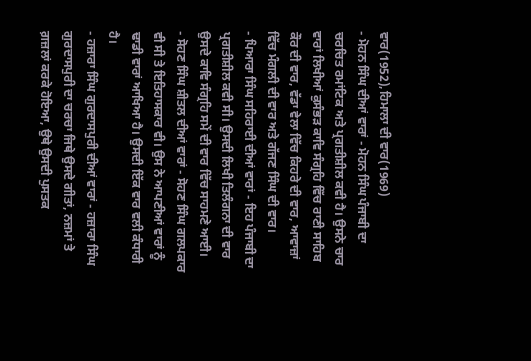ਵਾਰ(1952),ਹਿਮਾਲਾ ਦੀ ਵਾਰ(1969)
- ਮੋਹਨ ਸਿੰਘ ਦੀਆਂ ਵਾਰਾਂ - ਮੋਹਨ ਸਿੰਘ ਪੰਜਾਬੀ ਦਾ ਚਰਚਿਤ ਰਮਾਂਟਿਕ ਅਤੇ ਪ੍ਰਗਤੀਸ਼ੀਲ ਕਵੀ ਹੈ। ਉਸਨੇ ਚਾਰ ਵਾਰਾਂ ਲਿਖੀਆਂ ਕੁਸੰਭੜ ਕਾਵਿ ਸੰਗ੍ਰਹਿ ਵਿੱਚ ਰਾਣੀ ਸਾਹਿਬ ਕੌਰ ਦੀ ਵਾਰ, ਵੱਡਾ ਵੇਲਾ ਵਿੱਚ ਕਿਹਰੇ ਦੀ ਵਾਰ, ਆਵਾਜ਼ਾਂ ਵਿੱਚ ਮੰਗਲੀ ਦੀ ਵਾਰ ਅਤੇ ਗੱਜਣ ਸਿੰਘ ਦੀ ਵਾਰ।
- ਪਿਆਰਾ ਸਿੰਘ ਸਹਿਰਾਈ ਦੀਆਂ ਵਾਰਾਂ - ਇਹ ਪੰਜਾਬੀ ਦਾ ਪ੍ਰਗਤੀਸ਼ੀਲ ਕਵੀ ਸੀ। ਉਸਦੀ ਲਿਖੀ ਤਿਲੰਗਨਾ ਦੀ ਵਾਰ ਉਸਦੇ ਕਾਵਿ ਸੰਗ੍ਰਹਿ ਸਮੇਂ ਦੀ ਵਾਰ ਵਿੱਚ ਸਾਹਮਣੇ ਆਈ।
- ਸੋਹਣ ਸਿੰਘ ਸ਼ੀਤਲ ਦੀਆਂ ਵਾਰਾਂ - ਸੋਹਣ ਸਿੰਘ ਗਲਪਕਾਰ ਵੀ ਸੀ ਤੇ ਇਤਿਹਾਸਕਾਰ ਵੀ। ਉਸ ਨੇ ਆਪਣੀਆਂ ਵਾਰਾਂ ਨੂੰ ਢਾਡੀ ਵਾਰਾਂ ਆਖਿਆ ਹੈ। ਉਸਦੀ ਇੱਕ ਵਾਰ ਵਲੀ ਕੰਧਾਰੀ ਹੈ।
- ਹਜ਼ਾਰਾ ਸਿੰਘ ਗੁਰਦਾਸਪੁਰੀ ਦੀਆਂ ਵਾਰਾਂ - ਹਜ਼ਾਰਾ ਸਿੰਘ ਗੁਰਦਾਸਪੁਰੀ ਦਾ ਚਰਚਾ ਜਿਥੇ ਉਸਦੇ ਗੀਤਾਂ, ਨਜ਼ਮਾਂ ਤੇ ਗ਼ਜ਼ਲਾਂ ਕਰਕੇ ਹੋਇਆ, ਉਥੇ ਉਸਦੀ ਪੁਸਤਕ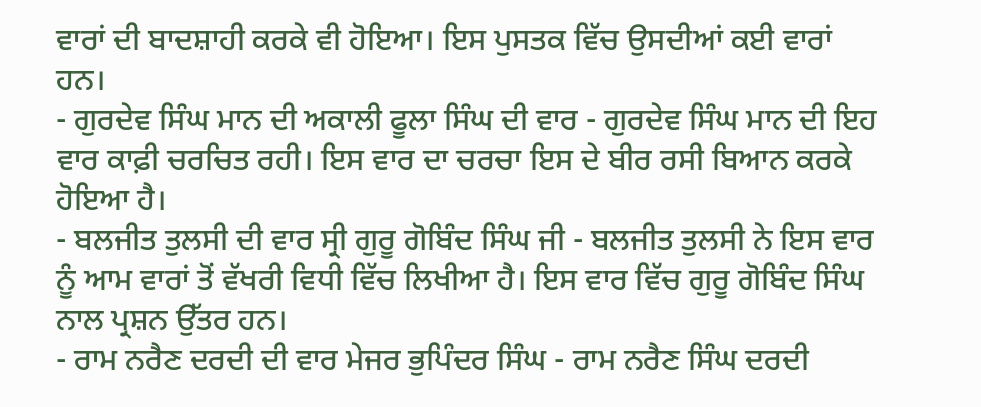ਵਾਰਾਂ ਦੀ ਬਾਦਸ਼ਾਹੀ ਕਰਕੇ ਵੀ ਹੋਇਆ। ਇਸ ਪੁਸਤਕ ਵਿੱਚ ਉਸਦੀਆਂ ਕਈ ਵਾਰਾਂ ਹਨ।
- ਗੁਰਦੇਵ ਸਿੰਘ ਮਾਨ ਦੀ ਅਕਾਲੀ ਫੂਲਾ ਸਿੰਘ ਦੀ ਵਾਰ - ਗੁਰਦੇਵ ਸਿੰਘ ਮਾਨ ਦੀ ਇਹ ਵਾਰ ਕਾਫ਼ੀ ਚਰਚਿਤ ਰਹੀ। ਇਸ ਵਾਰ ਦਾ ਚਰਚਾ ਇਸ ਦੇ ਬੀਰ ਰਸੀ ਬਿਆਨ ਕਰਕੇ ਹੋਇਆ ਹੈ।
- ਬਲਜੀਤ ਤੁਲਸੀ ਦੀ ਵਾਰ ਸ੍ਰੀ ਗੁਰੂ ਗੋਬਿੰਦ ਸਿੰਘ ਜੀ - ਬਲਜੀਤ ਤੁਲਸੀ ਨੇ ਇਸ ਵਾਰ ਨੂੰ ਆਮ ਵਾਰਾਂ ਤੋਂ ਵੱਖਰੀ ਵਿਧੀ ਵਿੱਚ ਲਿਖੀਆ ਹੈ। ਇਸ ਵਾਰ ਵਿੱਚ ਗੁਰੂ ਗੋਬਿੰਦ ਸਿੰਘ ਨਾਲ ਪ੍ਰਸ਼ਨ ਉੱਤਰ ਹਨ।
- ਰਾਮ ਨਰੈਣ ਦਰਦੀ ਦੀ ਵਾਰ ਮੇਜਰ ਭੁਪਿੰਦਰ ਸਿੰਘ - ਰਾਮ ਨਰੈਣ ਸਿੰਘ ਦਰਦੀ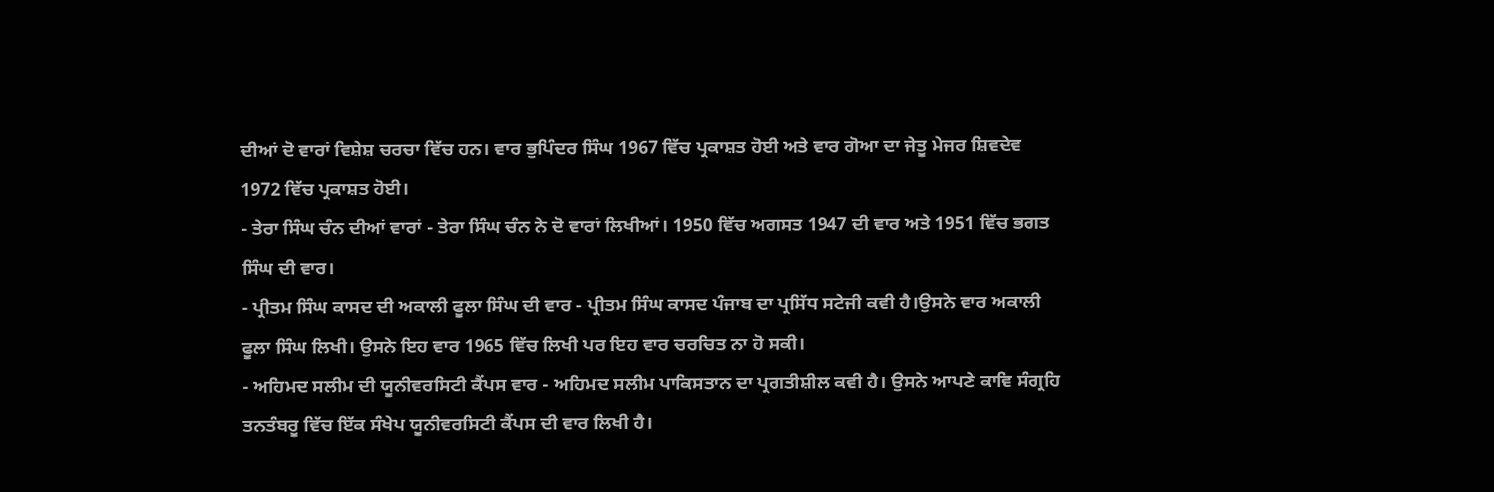ਦੀਆਂ ਦੋ ਵਾਰਾਂ ਵਿਸ਼ੇਸ਼ ਚਰਚਾ ਵਿੱਚ ਹਨ। ਵਾਰ ਭੁਪਿੰਦਰ ਸਿੰਘ 1967 ਵਿੱਚ ਪ੍ਰਕਾਸ਼ਤ ਹੋਈ ਅਤੇ ਵਾਰ ਗੋਆ ਦਾ ਜੇਤੂ ਮੇਜਰ ਸ਼ਿਵਦੇਵ 1972 ਵਿੱਚ ਪ੍ਰਕਾਸ਼ਤ ਹੋਈ।
- ਤੇਰਾ ਸਿੰਘ ਚੰਨ ਦੀਆਂ ਵਾਰਾਂ - ਤੇਰਾ ਸਿੰਘ ਚੰਨ ਨੇ ਦੋ ਵਾਰਾਂ ਲਿਖੀਆਂ। 1950 ਵਿੱਚ ਅਗਸਤ 1947 ਦੀ ਵਾਰ ਅਤੇ 1951 ਵਿੱਚ ਭਗਤ ਸਿੰਘ ਦੀ ਵਾਰ।
- ਪ੍ਰੀਤਮ ਸਿੰਘ ਕਾਸਦ ਦੀ ਅਕਾਲੀ ਫੂਲਾ ਸਿੰਘ ਦੀ ਵਾਰ - ਪ੍ਰੀਤਮ ਸਿੰਘ ਕਾਸਦ ਪੰਜਾਬ ਦਾ ਪ੍ਰਸਿੱਧ ਸਟੇਜੀ ਕਵੀ ਹੈ।ਉਸਨੇ ਵਾਰ ਅਕਾਲੀ ਫੂਲਾ ਸਿੰਘ ਲਿਖੀ। ਉਸਨੇ ਇਹ ਵਾਰ 1965 ਵਿੱਚ ਲਿਖੀ ਪਰ ਇਹ ਵਾਰ ਚਰਚਿਤ ਨਾ ਹੋ ਸਕੀ।
- ਅਹਿਮਦ ਸਲੀਮ ਦੀ ਯੂਨੀਵਰਸਿਟੀ ਕੈਂਪਸ ਵਾਰ - ਅਹਿਮਦ ਸਲੀਮ ਪਾਕਿਸਤਾਨ ਦਾ ਪ੍ਰਗਤੀਸ਼ੀਲ ਕਵੀ ਹੈ। ਉਸਨੇ ਆਪਣੇ ਕਾਵਿ ਸੰਗ੍ਰਹਿ ਤਨਤੰਬਰੂ ਵਿੱਚ ਇੱਕ ਸੰਖੇਪ ਯੂਨੀਵਰਸਿਟੀ ਕੈਂਪਸ ਦੀ ਵਾਰ ਲਿਖੀ ਹੈ।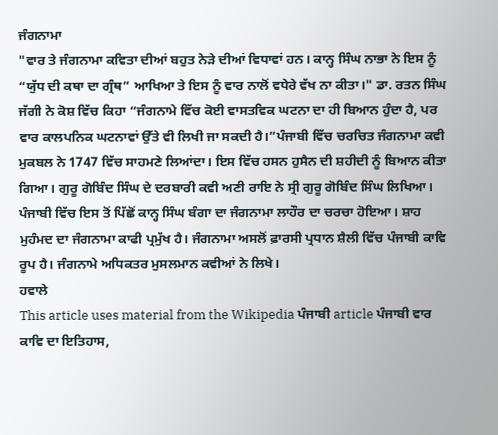ਜੰਗਨਾਮਾ
"ਵਾਰ ਤੇ ਜੰਗਨਾਮਾ ਕਵਿਤਾ ਦੀਆਂ ਬਹੁਤ ਨੇੜੇ ਦੀਆਂ ਵਿਧਾਵਾਂ ਹਨ। ਕਾਨ੍ਹ ਸਿੰਘ ਨਾਭਾ ਨੇ ਇਸ ਨੂੰ “ਯੁੱਧ ਦੀ ਕਥਾ ਦਾ ਗ੍ਰੰਥ” ਆਖਿਆ ਤੇ ਇਸ ਨੂੰ ਵਾਰ ਨਾਲੋਂ ਵਧੇਰੇ ਵੱਖ ਨਾ ਕੀਤਾ।" ਡਾ. ਰਤਨ ਸਿੰਘ ਜੱਗੀ ਨੇ ਕੋਸ਼ ਵਿੱਚ ਕਿਹਾ “ਜੰਗਨਾਮੇ ਵਿੱਚ ਕੋਈ ਵਾਸਤਵਿਕ ਘਟਨਾ ਦਾ ਹੀ ਬਿਆਨ ਹੁੰਦਾ ਹੈ, ਪਰ ਵਾਰ ਕਾਲਪਨਿਕ ਘਟਨਾਵਾਂ ਉੱਤੇ ਵੀ ਲਿਖੀ ਜਾ ਸਕਦੀ ਹੈ।”ਪੰਜਾਬੀ ਵਿੱਚ ਚਰਚਿਤ ਜੰਗਨਾਮਾ ਕਵੀ ਮੁਕਬਲ ਨੇ 1747 ਵਿੱਚ ਸਾਹਮਣੇ ਲਿਆਂਦਾ। ਇਸ ਵਿੱਚ ਹਸਨ ਹੁਸੈਨ ਦੀ ਸ਼ਹੀਦੀ ਨੂੰ ਬਿਆਨ ਕੀਤਾ ਗਿਆ। ਗੁਰੂ ਗੋਬਿੰਦ ਸਿੰਘ ਦੇ ਦਰਬਾਰੀ ਕਵੀ ਅਣੀ ਰਾਇ ਨੇ ਸ੍ਰੀ ਗੁਰੂ ਗੋਬਿੰਦ ਸਿੰਘ ਲਿਖਿਆ। ਪੰਜਾਬੀ ਵਿੱਚ ਇਸ ਤੋਂ ਪਿੱਛੋਂ ਕਾਨ੍ਹ ਸਿੰਘ ਬੰਗਾ ਦਾ ਜੰਗਨਾਮਾ ਲਾਹੌਰ ਦਾ ਚਰਚਾ ਹੋਇਆ। ਸ਼ਾਹ ਮੁਹੰਮਦ ਦਾ ਜੰਗਨਾਮਾ ਕਾਫੀ ਪ੍ਰਮੁੱਖ ਹੈ। ਜੰਗਨਾਮਾ ਅਸਲੋਂ ਫ਼ਾਰਸੀ ਪ੍ਰਧਾਨ ਸ਼ੈਲੀ ਵਿੱਚ ਪੰਜਾਬੀ ਕਾਵਿ ਰੂਪ ਹੈ। ਜੰਗਨਾਮੇ ਅਧਿਕਤਰ ਮੁਸਲਮਾਨ ਕਵੀਆਂ ਨੇ ਲਿਖੇ।
ਹਵਾਲੇ
This article uses material from the Wikipedia ਪੰਜਾਬੀ article ਪੰਜਾਬੀ ਵਾਰ ਕਾਵਿ ਦਾ ਇਤਿਹਾਸ,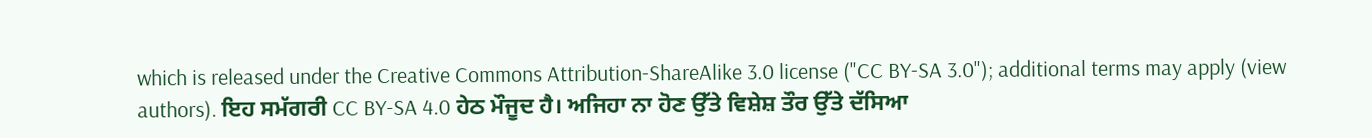which is released under the Creative Commons Attribution-ShareAlike 3.0 license ("CC BY-SA 3.0"); additional terms may apply (view authors). ਇਹ ਸਮੱਗਰੀ CC BY-SA 4.0 ਹੇਠ ਮੌਜੂਦ ਹੈ। ਅਜਿਹਾ ਨਾ ਹੋਣ ਉੱਤੇ ਵਿਸ਼ੇਸ਼ ਤੌਰ ਉੱਤੇ ਦੱਸਿਆ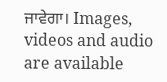ਜਾਵੇਗਾ। Images, videos and audio are available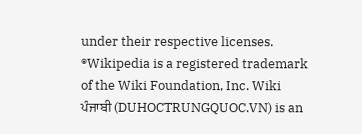under their respective licenses.
®Wikipedia is a registered trademark of the Wiki Foundation, Inc. Wiki ਪੰਜਾਬੀ (DUHOCTRUNGQUOC.VN) is an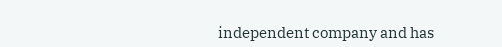independent company and has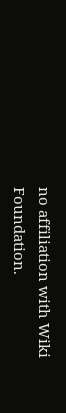no affiliation with Wiki Foundation.